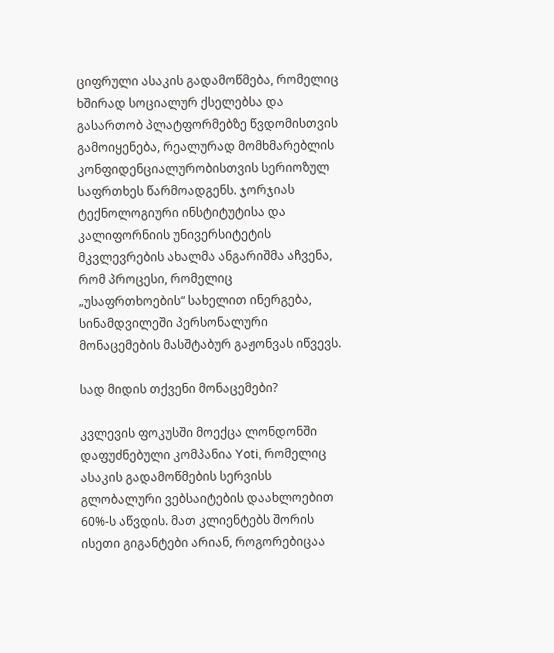ციფრული ასაკის გადამოწმება, რომელიც ხშირად სოციალურ ქსელებსა და გასართობ პლატფორმებზე წვდომისთვის გამოიყენება, რეალურად მომხმარებლის კონფიდენციალურობისთვის სერიოზულ საფრთხეს წარმოადგენს. ჯორჯიას ტექნოლოგიური ინსტიტუტისა და კალიფორნიის უნივერსიტეტის მკვლევრების ახალმა ანგარიშმა აჩვენა, რომ პროცესი, რომელიც „უსაფრთხოების“ სახელით ინერგება, სინამდვილეში პერსონალური მონაცემების მასშტაბურ გაჟონვას იწვევს.

სად მიდის თქვენი მონაცემები?

კვლევის ფოკუსში მოექცა ლონდონში დაფუძნებული კომპანია Yoti, რომელიც ასაკის გადამოწმების სერვისს გლობალური ვებსაიტების დაახლოებით 60%-ს აწვდის. მათ კლიენტებს შორის ისეთი გიგანტები არიან, როგორებიცაა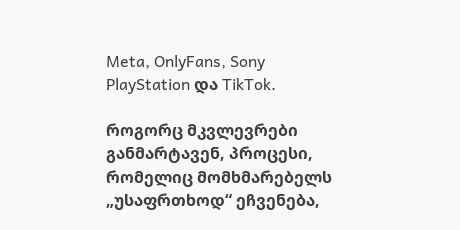Meta, OnlyFans, Sony PlayStation და TikTok.

როგორც მკვლევრები განმარტავენ, პროცესი, რომელიც მომხმარებელს „უსაფრთხოდ“ ეჩვენება,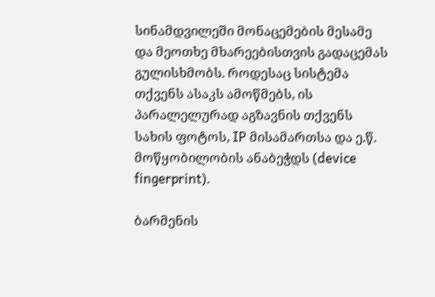სინამდვილეში მონაცემების მესამე და მეოთხე მხარეებისთვის გადაცემას გულისხმობს. როდესაც სისტემა თქვენს ასაკს ამოწმებს, ის პარალელურად აგზავნის თქვენს სახის ფოტოს, IP მისამართსა და ე.წ. მოწყობილობის ანაბეჭდს (device fingerprint).

ბარმენის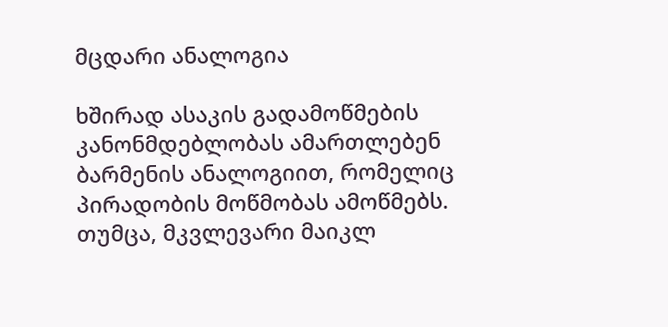მცდარი ანალოგია

ხშირად ასაკის გადამოწმების კანონმდებლობას ამართლებენ ბარმენის ანალოგიით, რომელიც პირადობის მოწმობას ამოწმებს. თუმცა, მკვლევარი მაიკლ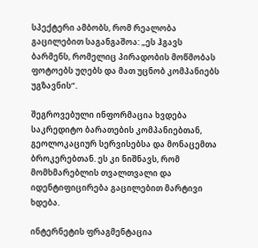სპექტერი ამბობს, რომ რეალობა გაცილებით საგანგაშოა: „ეს ჰგავს ბარმენს, რომელიც პირადობის მოწმობას ფოტოებს უღებს და მათ უცნობ კომპანიებს უგზავნის“.

შეგროვებული ინფორმაცია ხვდება საკრედიტო ბარათების კომპანიებთან, გეოლოკაციურ სერვისებსა და მონაცემთა ბროკერებთან. ეს კი ნიშნავს, რომ მომხმარებლის თვალთვალი და იდენტიფიცირება გაცილებით მარტივი ხდება.

ინტერნეტის ფრაგმენტაცია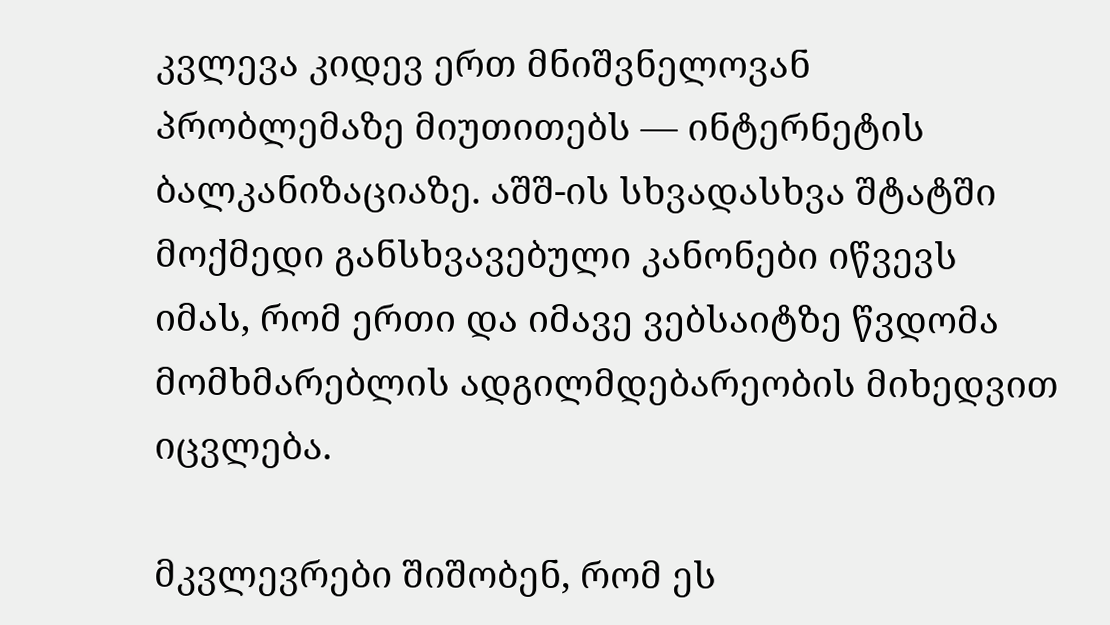კვლევა კიდევ ერთ მნიშვნელოვან პრობლემაზე მიუთითებს — ინტერნეტის ბალკანიზაციაზე. აშშ-ის სხვადასხვა შტატში მოქმედი განსხვავებული კანონები იწვევს იმას, რომ ერთი და იმავე ვებსაიტზე წვდომა მომხმარებლის ადგილმდებარეობის მიხედვით იცვლება.

მკვლევრები შიშობენ, რომ ეს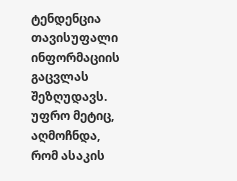ტენდენცია თავისუფალი ინფორმაციის გაცვლას შეზღუდავს. უფრო მეტიც, აღმოჩნდა, რომ ასაკის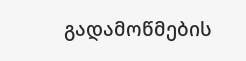გადამოწმების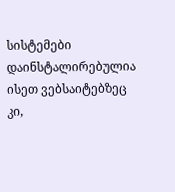სისტემები დაინსტალირებულია ისეთ ვებსაიტებზეც კი,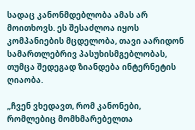სადაც კანონმდებლობა ამას არ მოითხოვს. ეს შესაძლოა იყოს კომპანიების მცდელობა, თავი აარიდონ სამართლებრივ პასუხისმგებლობას, თუმცა შედეგად ზიანდება ინტერნეტის ღიაობა.

„ჩვენ ვხედავთ, რომ კანონები, რომლებიც მომხმარებელთა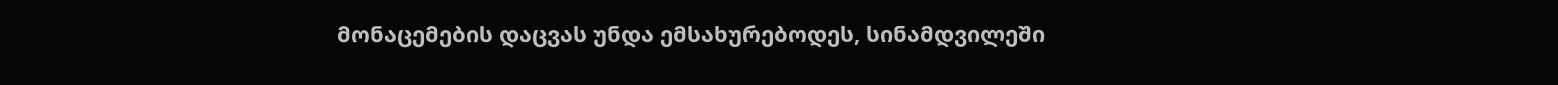მონაცემების დაცვას უნდა ემსახურებოდეს, სინამდვილეში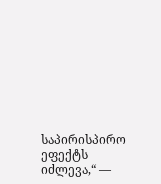საპირისპირო ეფექტს იძლევა,“ —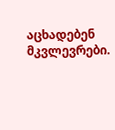აცხადებენ მკვლევრები.